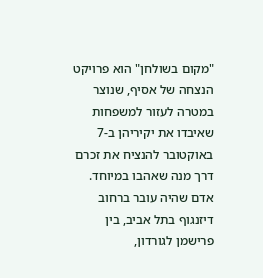"מקום בשולחן" הוא פרויקט הנצחה של אסיף, שנוצר במטרה לעזור למשפחות שאיבדו את יקיריהן ב-7 באוקטובר להנציח את זכרם דרך מנה שאהבו במיוחד.
אדם שהיה עובר ברחוב דיזנגוף בתל אביב, בין פרישמן לגורדון,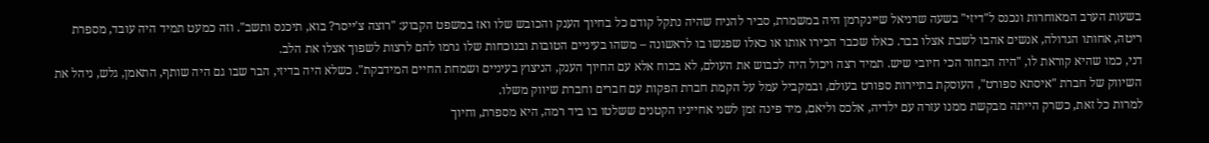בשעות הערב המאוחרות ונכנס ל"דיזי" בשעה שדניאל שיינקרמן היה במשמרת, סביר להניח שהיה נתקל קודם כל בחיוך הענק והכובש שלו ואז במשפט הקבוע: "רוצה צ'ייסר? בוא, תיכנס ותשב". וזה כמעט תמיד היה עובד, מספרת ריטה, אחותו הגדולה, אנשים אהבו לשבת אצלו בבר. כאלו שכבר הכירו אותו או כאלו שפגשו בו לראשונה – משהו בעיניים הטובות ובנוכחות שלו גרמו להם לרצות לשפוך אצלו את הלב.
דני, כמו שהיא קוראת לו, "היה הבחור הכי חיובי שיש. תמיד רצה ויכול היה לכבוש את העולם, לא בכוח אלא עם החיוך הענק, הניצוץ בעיניים ושמחת החיים המידבקת". כשלא היה בדיזי, הבר שבו גם היה שותף, התאמן, גלש, ניהל את השיווק של חברת "איסתא ספורט", העוסקת בתיירות ספורט בעולם, ובמקביל עמל על הקמת חברת הפקות עם חברים וחברת שיווק משלו.
למרות כל זאת, כשרק הייתה מבקשת ממנו עזרה עם ילדיה, אלכס וליאם, מיד פינה זמן לשני אחייניו הקטנים ששלטו בו ביד רמה, היא מספרת, וחיוך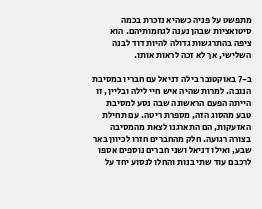מתפשט על פניה כשהיא נזכרת בכמה סיטואציות שבהן נענה לגחמותיהם. הוא ציפה בהתרגשות גדולה להיות דוד לבנה השלישי, אך לא זכה לראות אותו.

ב-7 באוקטובר בילה דניאל עם חבריו במסיבת הנובה. למרות שהיה איש חיי לילה ובליין, זו הייתה הפעם הראשונה שבה נסע למסיבת טבע מהסוג הזה, מספרת ריטה. עם תחילת האזעקות, הם התארגנו לצאת מהמסיבה בצורה רגועה. חלק מהחברים חזרו לכיוון באר שבע, ואילו דניאל ושני חברים נוספים אספו לרכבם עוד שתי בנות והחלו לנסוע יחד על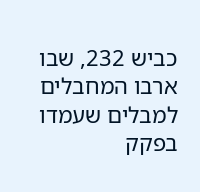כביש 232, שבו ארבו המחבלים למבלים שעמדו בפקק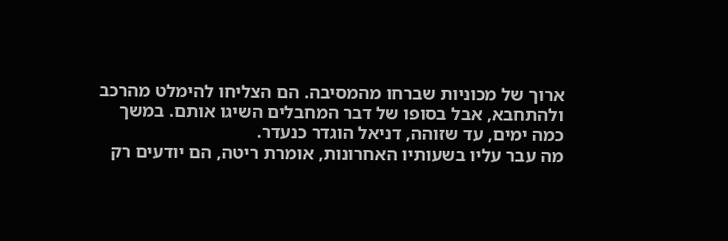ארוך של מכוניות שברחו מהמסיבה. הם הצליחו להימלט מהרכב ולהתחבא, אבל בסופו של דבר המחבלים השיגו אותם. במשך כמה ימים, עד שזוהה, דניאל הוגדר כנעדר.
מה עבר עליו בשעותיו האחרונות, אומרת ריטה, הם יודעים רק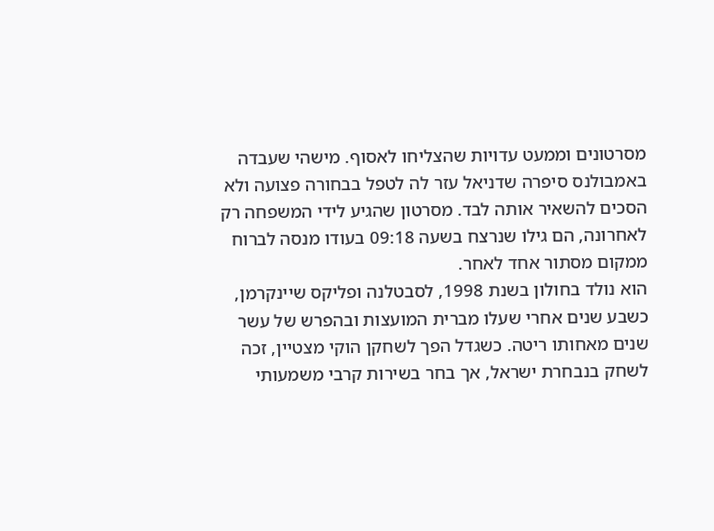מסרטונים וממעט עדויות שהצליחו לאסוף. מישהי שעבדה באמבולנס סיפרה שדניאל עזר לה לטפל בבחורה פצועה ולא הסכים להשאיר אותה לבד. מסרטון שהגיע לידי המשפחה רק לאחרונה, הם גילו שנרצח בשעה 09:18 בעודו מנסה לברוח ממקום מסתור אחד לאחר.
הוא נולד בחולון בשנת 1998, לסבטלנה ופליקס שיינקרמן, כשבע שנים אחרי שעלו מברית המועצות ובהפרש של עשר שנים מאחותו ריטה. כשגדל הפך לשחקן הוקי מצטיין, זכה לשחק בנבחרת ישראל, אך בחר בשירות קרבי משמעותי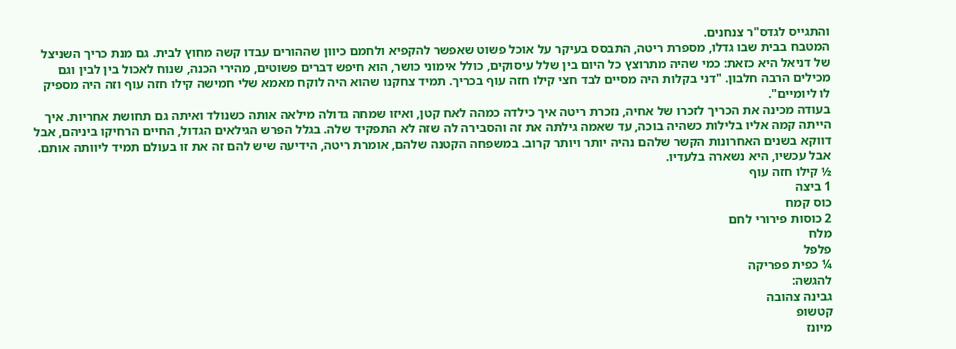והתגייס לגדס"ר צנחנים.
המטבח בבית שבו גדלו, מספרת ריטה, התבסס בעיקר על אוכל פשוט שאפשר להקפיא ולחמם כיוון שההורים עבדו קשה מחוץ לבית. גם מנת כריך השניצל של דניאל היא כזאת: כמי שהיה מתרוצץ כל היום בין שלל עיסוקים, כולל אימוני כושר, הוא חיפש דברים פשוטים, מהירי הכנה, שנוח לאכול בין לבין וגם מכילים הרבה חלבון. "דני בקלות היה מסיים לבד חצי קילו חזה עוף בכריך. תמיד צחקנו שהוא היה לוקח מאמא שלי חמישה קילו חזה עוף וזה היה מספיק לו ליומיים".
בעודה מכינה את הכריך לזכרו של אחיה, נזכרת ריטה איך כילדה כמהה לאח קטן, ואיזו שמחה גדולה מילאה אותה כשנולד ואיתה גם תחושת אחריות. איך הייתה קמה אליו בלילות כשהיה בוכה, עד שאמה גילתה את זה והסבירה לה שזה לא התפקיד שלה. בגלל הפרש הגילאים הגדול, החיים הרחיקו ביניהם, אבל דווקא בשנים האחרונות הקשר שלהם נהיה יותר ויותר קרוב. במשפחה הקטנה שלהם, אומרת ריטה, הידיעה שיש להם זה את זו בעולם תמיד ליוותה אותם. אבל עכשיו, היא נשארה בלעדיו.
½ קילו חזה עוף
1 ביצה
כוס קמח
2 כוסות פירורי לחם
מלח
פלפל
¼ כפית פפריקה
להגשה:
גבינה צהובה
קטשופ
מיונז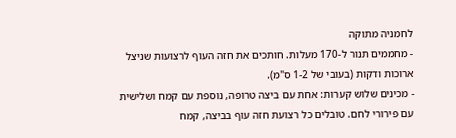לחמניה מתוקה
- מחממים תנור ל-170 מעלות. חותכים את חזה העוף לרצועות שניצל ארוכות ודקות (בעובי של 1-2 ס"מ).
- מכינים שלוש קערות: אחת עם ביצה טרופה, נוספת עם קמח ושלישית עם פירורי לחם. טובלים כל רצועת חזה עוף בביצה, קמח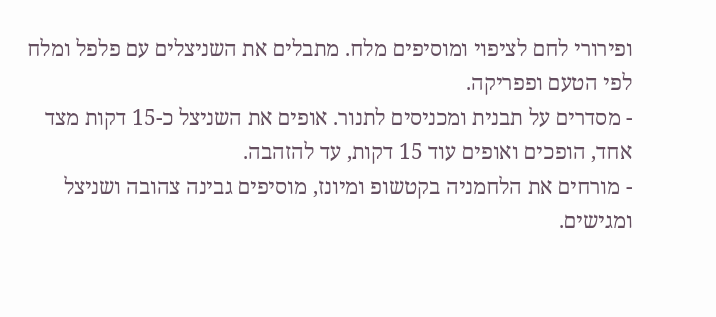ופירורי לחם לציפוי ומוסיפים מלח. מתבלים את השניצלים עם פלפל ומלח לפי הטעם ופפריקה.
- מסדרים על תבנית ומכניסים לתנור. אופים את השניצל כ-15 דקות מצד אחד, הופכים ואופים עוד 15 דקות, עד להזהבה.
- מורחים את הלחמניה בקטשופ ומיונז, מוסיפים גבינה צהובה ושניצל ומגישים.